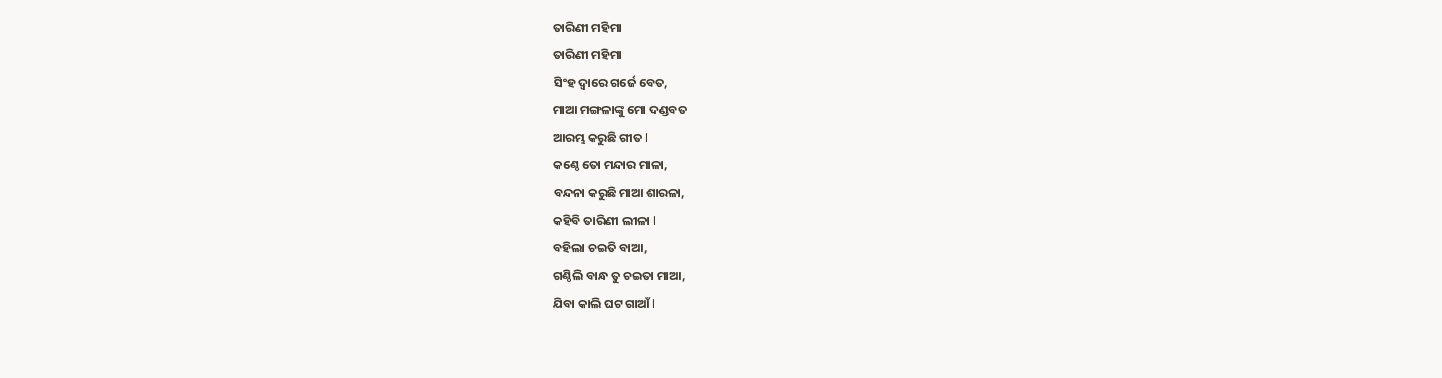ତାରିଣୀ ମହିମା
ତାରିଣୀ ମହିମା
ସିଂହ ଦ୍ୱାରେ ଗର୍ଜେ ବେତ,
ମାଆ ମଙ୍ଗଳାଙ୍କୁ ମୋ ଦଣ୍ଡବତ
ଆରମ୍ଭ କରୁଛି ଗୀତ l
କଣ୍ଠେ ତୋ ମନ୍ଦାର ମାଳା,
ବନ୍ଦନା କରୁଛି ମାଆ ଶାରଳା,
କହିବି ତାରିଣୀ ଲୀଳା l
ବହିଲା ଚଇତି ବାଆ,
ଗଣ୍ଠିଲି ବାନ୍ଧ ତୁ ଚଇତା ମାଆ,
ଯିବା କାଲି ଘଟ ଗାଆଁ l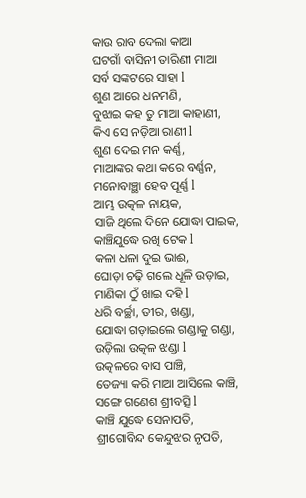କାଉ ରାବ ଦେଲା କାଆ
ଘଟଗାଁ ବାସିନୀ ତାରିଣୀ ମାଆ
ସର୍ବ ସଙ୍କଟରେ ସାହା l
ଶୁଣ ଆରେ ଧନମଣି,
ବୁଝାଇ କହ ତୁ ମାଆ କାହାଣୀ,
କିଏ ସେ ନଡ଼ିଆ ରାଣୀ l
ଶୁଣ ଦେଇ ମନ କର୍ଣ୍ଣ,
ମାଆଙ୍କର କଥା କରେ ବର୍ଣ୍ଣନ,
ମନୋବାଞ୍ଛା ହେବ ପୂର୍ଣ୍ଣ l
ଆମ୍ଭ ଉତ୍କଳ ନାୟକ,
ସାଜି ଥିଲେ ଦିନେ ଯୋଦ୍ଧା ପାଇକ,
କାଞ୍ଚିଯୁଦ୍ଧେ ରଖି ଟେକ l
କଳା ଧଳା ଦୁଇ ଭାଈ,
ଘୋଡ଼ା ଚଢ଼ି ଗଲେ ଧୂଳି ଉଡ଼ାଇ,
ମାଣିକା ଠୁଁ ଖାଇ ଦହି l
ଧରି ବର୍ଚ୍ଛା, ତୀର, ଖଣ୍ଡା,
ଯୋଦ୍ଧା ଗଡ଼ାଇଲେ ଗଣ୍ଡାକୁ ଗଣ୍ଡା,
ଉଡ଼ିଲା ଉତ୍କଳ ଝଣ୍ଡା l
ଉତ୍କଳରେ ବାସ ପାଞ୍ଚି,
ତେଜ୍ୟା କରି ମାଆ ଆସିଲେ କାଞ୍ଚି,
ସଙ୍ଗେ ଗଣେଶ ଶ୍ରୀବତ୍ସି l
କାଞ୍ଚି ଯୁଦ୍ଧେ ସେନାପତି,
ଶ୍ରୀଗୋବିନ୍ଦ କେନ୍ଦୁଝର ନୃପତି,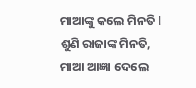ମାଆଙ୍କୁ କଲେ ମିନତି l
ଶୁଣି ରାଜାଙ୍କ ମିନତି,
ମାଆ ଆଜ୍ଞା ଦେଲେ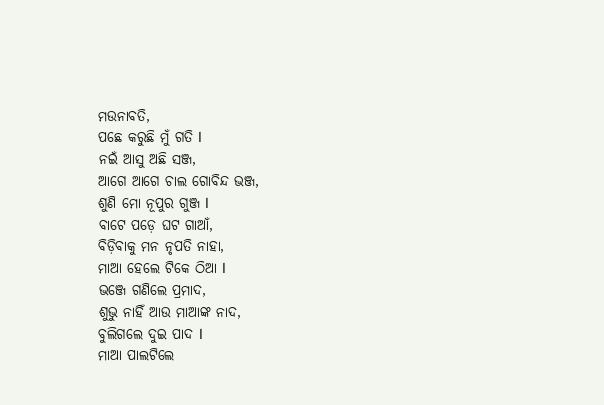ମଉନାବତି,
ପଛେ କରୁଛି ମୁଁ ଗତି l
ନଇଁ ଆସୁ ଅଛି ସଞ୍ଜ,
ଆଗେ ଆଗେ ଚାଲ ଗୋବିନ୍ଦ ଭଞ୍ଜ,
ଶୁଣି ମୋ ନୂପୁର ଗୁଞ୍ଜ l
ବାଟେ ପଡ଼େ ଘଟ ଗାଆଁ,
ବିଡ଼ିବାକୁ ମନ ନୃପତି ନାହା,
ମାଆ ହେଲେ ଟିକେ ଠିଆ l
ଭଞ୍ଜେ ଗଣିଲେ ପ୍ରମାଦ,
ଶୁଭୁ ନାହିଁ ଆଉ ମାଆଙ୍କ ନାଦ,
ବୁଲିଗଲେ ଦୁଇ ପାଦ l
ମାଆ ପାଲଟିଲେ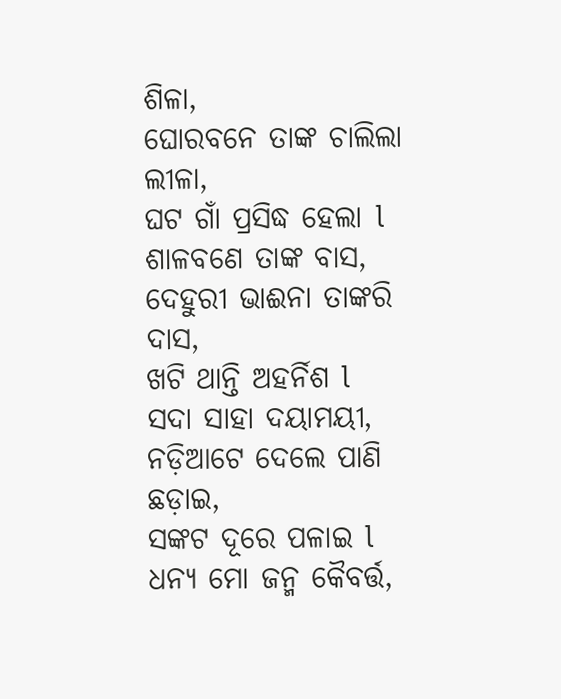ଶିଳା,
ଘୋରବନେ ତାଙ୍କ ଚାଲିଲା ଲୀଳା,
ଘଟ ଗାଁ ପ୍ରସିଦ୍ଧ ହେଲା l
ଶାଳବଣେ ତାଙ୍କ ବାସ,
ଦେହୁରୀ ଭାଈନା ତାଙ୍କରି ଦାସ,
ଖଟି ଥାନ୍ତି ଅହର୍ନିଶ l
ସଦା ସାହା ଦୟାମୟୀ,
ନଡ଼ିଆଟେ ଦେଲେ ପାଣି ଛଡ଼ାଇ,
ସଙ୍କଟ ଦୂରେ ପଳାଇ l
ଧନ୍ୟ ମୋ ଜନ୍ମ କୈବର୍ତ୍ତ,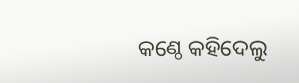କଣ୍ଠେ କହିଦେଲୁ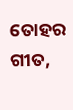ତୋହର ଗୀତ,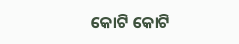କୋଟି କୋଟି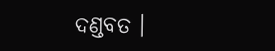ଦଣ୍ଡବତ ।